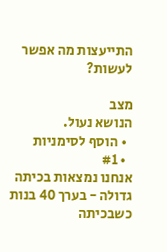התייעצות מה אפשר לעשות?

מצב
הנושא נעול.
  • הוסף לסימניות
  • #1
אנחנו נמצאות בכיתה גדולה - בערך 40 בנות
כשבכיתה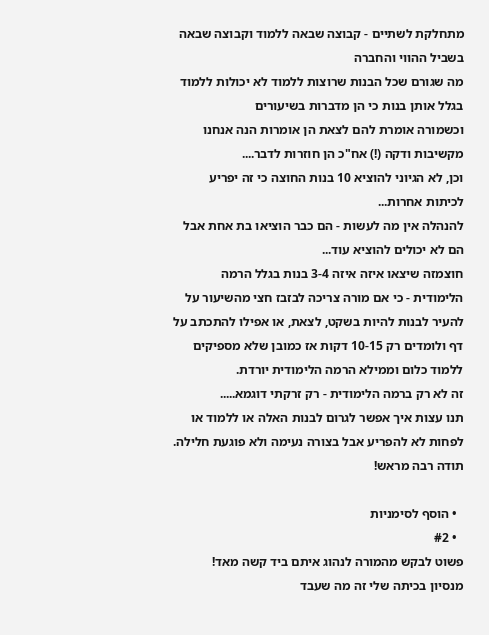מתחלקת לשתיים - קבוצה שבאה ללמוד וקבוצה שבאה בשביל ההווי והחברה
מה שגורם שכל הבנות שרוצות ללמוד לא יכולות ללמוד בגלל אותן בנות כי הן מדברות בשיעורים
וכשמורה אומרת להם לצאת הן אומרות הנה אנחנו מקשיבות ודקה (!) אח"כ הן חוזרות לדבר....
וכן, לא הגיוני להוציא 10 בנות החוצה כי זה יפריע לכיתות אחרות...
להנהלה אין מה לעשות - הם כבר הוציאו בת אחת אבל הם לא יכולים להוציא עוד...
חוצמזה שיצאו איזה איזה 3-4 בנות בגלל הרמה הלימודית - כי אם מורה צריכה לבזבז חצי מהשיעור על להעיר לבנות להיות בשקט, לצאת, או אפילו להתכתב על דף ולומדים רק 10-15 דקות אז כמובן שלא מספיקים ללמוד כלום וממילא הרמה הלימודית יורדת.
זה לא רק ברמה הלימודית - רק זרקתי דוגמא.....
תנו עצות איך אפשר לגרום לבנות האלה או ללמוד או לפחות לא להפריע אבל בצורה נעימה ולא פוגעת חלילה.
תודה רבה מראש!

  • הוסף לסימניות
  • #2
פשוט לבקש מהמורה לנהוג איתם ביד קשה מאד!
מנסיון בכיתה שלי זה מה שעבד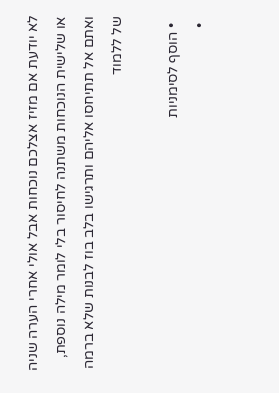לא יודעת אם מזיז אצלכם נוכחות אבל אולי אחרי הערה שניה או שלישית הנוכחות משתנה לחיסור בלי לומר מילה נוספת,
ואתם אל תתיחסו אליהם ותרגישו בלב בוז לבנות שלא ברמה של ללמוד

  • הוסף לסימניות
  •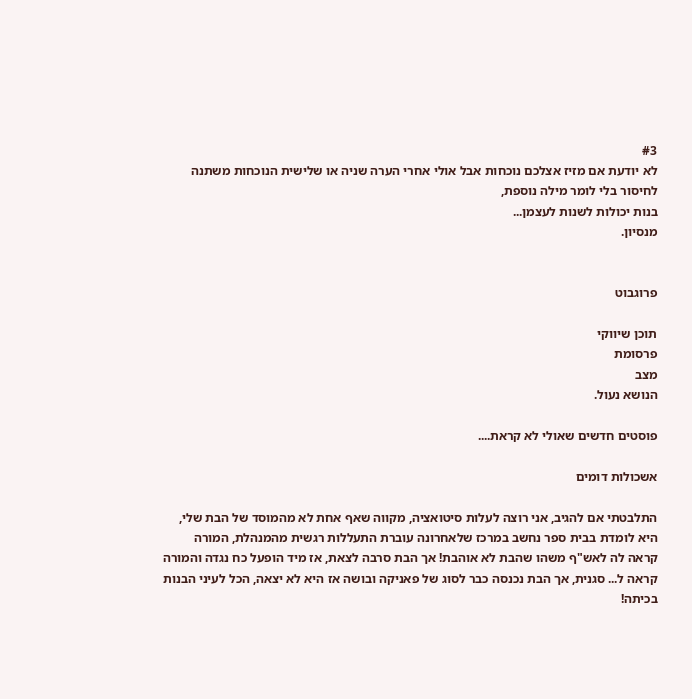#3
לא יודעת אם מזיז אצלכם נוכחות אבל אולי אחרי הערה שניה או שלישית הנוכחות משתנה לחיסור בלי לומר מילה נוספת,
בנות יכולות לשנות לעצמן...
מנסיון.


פרוגבוט

תוכן שיווקי
פרסומת
מצב
הנושא נעול.

פוסטים חדשים שאולי לא קראת....

אשכולות דומים

התלבטתי אם להגיב, אני רוצה לעלות סיטואציה, מקווה שאף אחת לא מהמוסד של הבת שלי,
היא לומדת בבית ספר נחשב במרכז שלאחרונה עוברת התעללות רגשית מהמנהלת, המורה קראה לה לאש"ף משהו שהבת לא אוהבת! אך הבת סרבה לצאת, אז מיד הופעל כח נגדה והמורה קראה ל... סגנית, אך הבת נכנסה כבר לסוג של פאניקה ובושה אז היא לא יצאה, הכל לעיני הבנות בכיתה!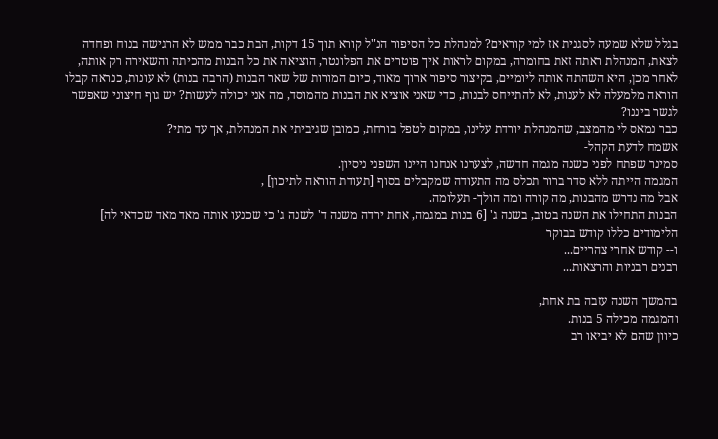בגלל שלא שמעה לסגנית אז למי קוראים? למנהלת כל הסיפור הנ"ל קורא תוך 15 דקות, הבת כבר ממש לא הרגישה בנוח ופחדה לצאת, המנהלת ראתה זאת בחומרה, במקום לראות איך פוטרים את הפלונטר, הוציאה את כל הבנות מהכיתה והשאירה רק אותה, לאחר מכן, היא השהתה אותה ליומיים, בקיצור סיפור ארוך מאוד, כיום המורות של שאר הבנות (הרבה בנות) לא עונות, כנראה קבלו הוראה מלמעלה לא לענות, לא להתייחס לבנות, כדי שאני אוציא את הבנות מהמוסד, מה אני יכולה לעשות? יש גוף חיצוני שאפשר לגשר ביננו?
כבר נמאס לי מהמצב, שהמנהלת יורדת עלינו, במקום לטפל בורחת, כמובן שגיביתי את המנהלת, אך עד מתי?
אשמח לדעת הקהל-
סמינר שפתח לפני כשנה מגמה חדשה, לצערנו אנחנו היינו השפני ניסיון.
המגמה הייתה ללא סדר ברור תכלס מה התעודה שמקבלים בסוף [תעודת הוראה לתיכון] ,
אבל מה נדרש מהבנות, מה קורה ומה הולך- תעלומה.
הבנות התחילו את השנה בטוב, בשנה ג' [6 בנות במגמה, אחת ירדה משנה ד' לשנה ג' כי שכנעו אותה מאד מאד שכדאי לה]
הלימודים כללו קודש בבוקר
ו-- קודש אחרי צהריים...
רבנים רבניות והרצאות...

בהמשך השנה עזבה בת אחת,
והמגמה מכילה 5 בנות.
כיוון שהם לא יביאו רב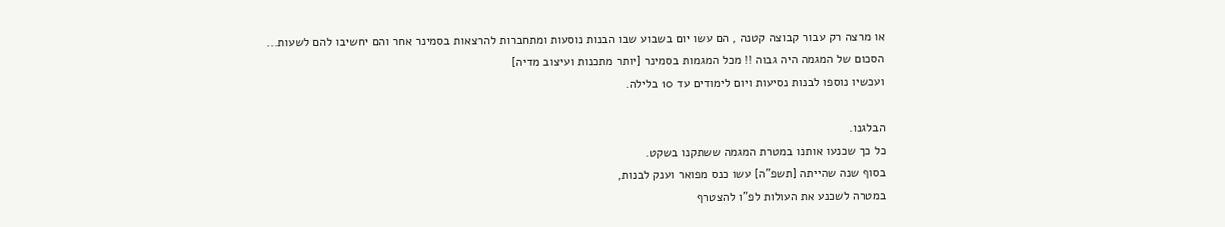או מרצה רק עבור קבוצה קטנה , הם עשו יום בשבוע שבו הבנות נוסעות ומתחברות להרצאות בסמינר אחר והם יחשיבו להם לשעות...
הסכום של המגמה היה גבוה !! מכל המגמות בסמינר [יותר מתכנות ועיצוב מדיה]
ועכשיו נוספו לבנות נסיעות ויום לימודים עד 10 בלילה.

הבלגנו.
כל כך שכנעו אותנו במטרת המגמה ששתקנו בשקט.
בסוף שנה שהייתה [תשפ"ה] עשו כנס מפואר וענק לבנות,
במטרה לשכנע את העולות לפ"ו להצטרף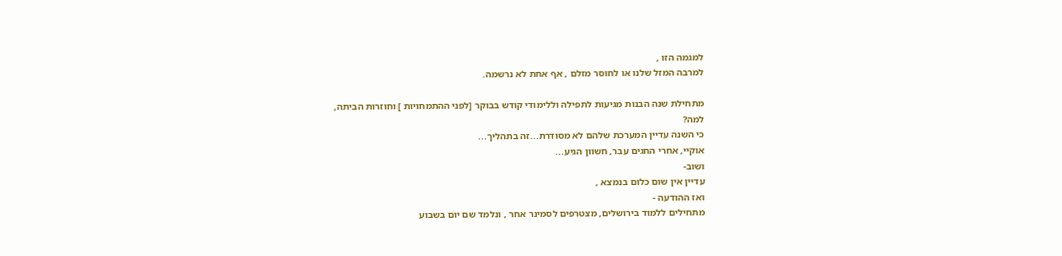למגמה הזו ,
למרבה המזל שלנו או לחוסר מזלם , אף אחת לא נרשמה.

מתחילת שנה הבנות מגיעות לתפילה וללימודי קודש בבוקר [לפני ההתמחויות ] וחוזרות הביתה,
למה?
כי השנה עדיין המערכת שלהם לא מסודרת...זה בתהליך...
אוקיי, אחרי החגים עבר, חשוון הגיע...
ושוב-
עדיין אין שום כלום בנמצא ,
ואז ההודעה -
מתחילים ללמוד בירושלים, מצטרפים לסמינר אחר , ונלמד שם יום בשבוע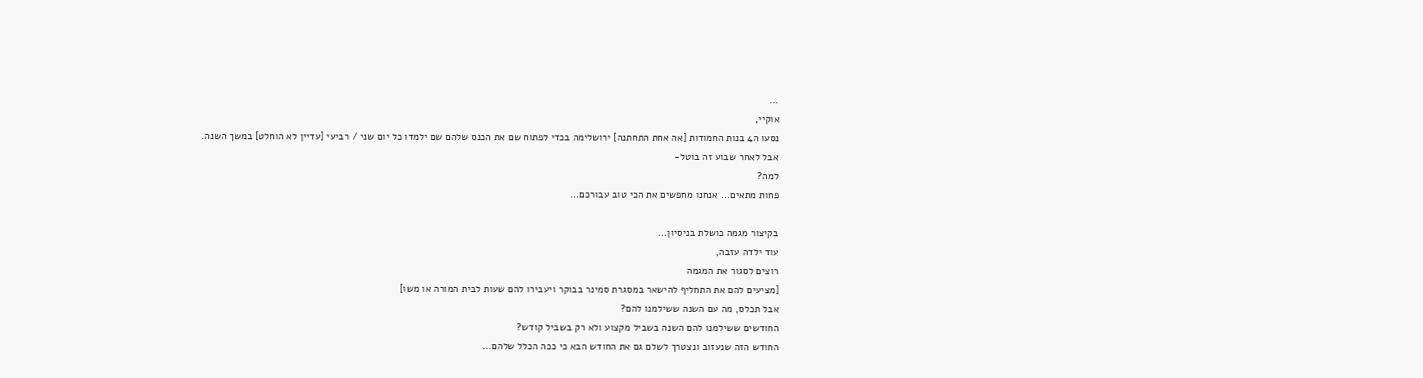...
אוקיי,
נסעו ה4 בנות החמודות [אה אחת התחתנה] ירושלימה בכדי לפתוח שם את הכנס שלהם שם ילמדו כל יום שני / רביעי [עדיין לא הוחלט] במשך השנה.
אבל לאחר שבוע זה בוטל-
למה?
פחות מתאים... אנחנו מחפשים את הכי טוב עבורכם...

בקיצור מגמה כושלת בניסיון...
עוד ילדה עזבה,
רוצים לסגור את המגמה
[מציעים להם את התחליף להישאר במסגרת סמינר בבוקר ויעבירו להם שעות לבית המורה או משו]
אבל תכלס, מה עם השנה ששילמנו להם?
החודשים ששילמנו להם השנה בשביל מקצוע ולא רק בשביל קודש?
החודש הזה שנעזוב ונצטרך לשלם גם את החודש הבא כי ככה הכלל שלהם...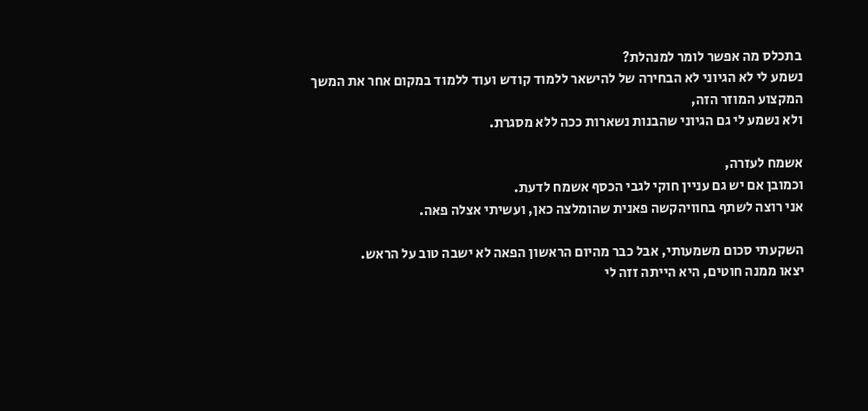בתכלס מה אפשר לומר למנהלת?
נשמע לי לא הגיוני לא הבחירה של להישאר ללמוד קודש ועוד ללמוד במקום אחר את המשך המקצוע המוזר הזה,
ולא נשמע לי גם הגיוני שהבנות נשארות ככה ללא מסגרת.

אשמח לעזרה,
וכמובן אם יש גם עניין חוקי לגבי הכסף אשמח לדעת.
אני רוצה לשתף בחוויהקשה פאנית שהומלצה כאן, ועשיתי אצלה פאה.

השקעתי סכום משמעותי, אבל כבר מהיום הראשון הפאה לא ישבה טוב על הראש.
יצאו ממנה חוטים, היא הייתה זזה לי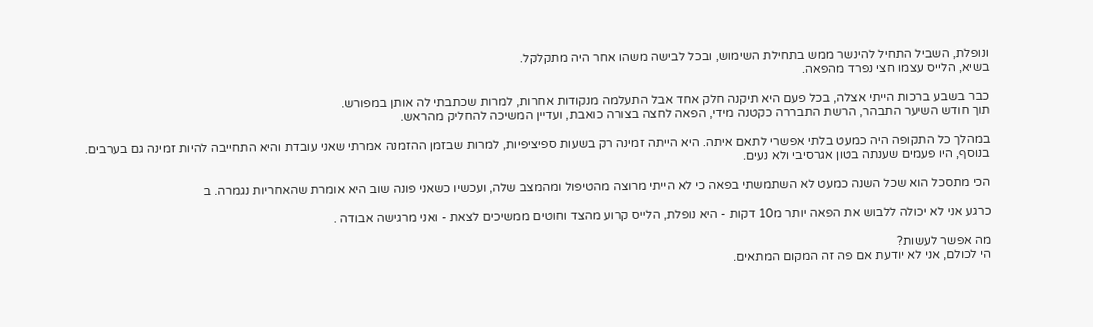ונופלת, השביל התחיל להינשר ממש בתחילת השימוש, ובכל לבישה משהו אחר היה מתקלקל.
בשיא, הלייס עצמו חצי נפרד מהפאה.

כבר בשבע ברכות הייתי אצלה, בכל פעם היא תיקנה חלק אחד אבל התעלמה מנקודות אחרות, למרות שכתבתי לה אותן במפורש.
תוך חודש השיער התבהר, הרשת התבררה כקטנה מידי, הפאה לחצה בצורה כואבת, ועדיין המשיכה להחליק מהראש.

במהלך כל התקופה היה כמעט בלתי אפשרי לתאם איתה. היא הייתה זמינה רק בשעות ספיציפיות, למרות שבזמן ההזמנה אמרתי שאני עובדת והיא התחייבה להיות זמינה גם בערבים.
בנוסף, היו פעמים שענתה בטון אגרסיבי ולא נעים.

הכי מתסכל הוא שכל השנה כמעט לא השתמשתי בפאה כי לא הייתי מרוצה מהטיפול ומהמצב שלה, ועכשיו כשאני פונה שוב היא אומרת שהאחריות נגמרה. ב

כרגע אני לא יכולה ללבוש את הפאה יותר מ10 דקות - היא נופלת, הלייס קרוע מהצד וחוטים ממשיכים לצאת - ואני מרגישה אבודה .

מה אפשר לעשות?
הי לכולם, אני לא יודעת אם פה זה המקום המתאים.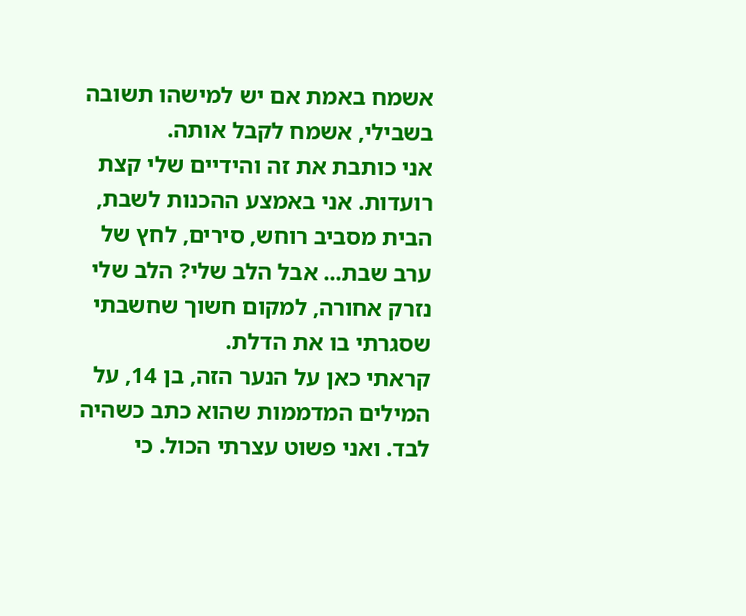אשמח באמת אם יש למישהו תשובה בשבילי, אשמח לקבל אותה.
אני כותבת את זה והידיים שלי קצת רועדות. אני באמצע ההכנות לשבת, הבית מסביב רוחש, סירים, לחץ של ערב שבת... אבל הלב שלי? הלב שלי נזרק אחורה, למקום חשוך שחשבתי שסגרתי בו את הדלת.
קראתי כאן על הנער הזה, בן 14, על המילים המדממות שהוא כתב כשהיה לבד. ואני פשוט עצרתי הכול. כי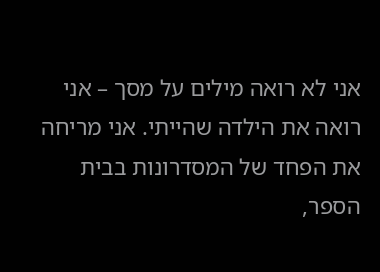אני לא רואה מילים על מסך – אני רואה את הילדה שהייתי. אני מריחה את הפחד של המסדרונות בבית הספר,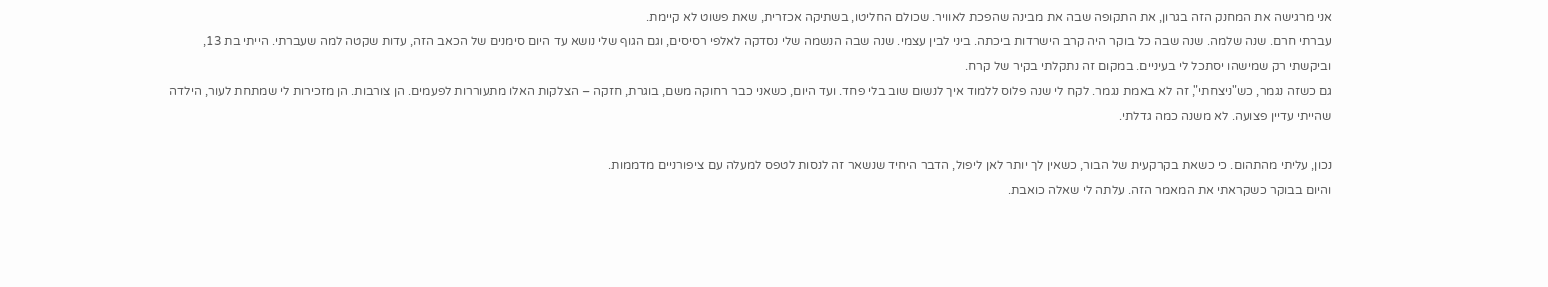אני מרגישה את המחנק הזה בגרון, את התקופה שבה את מבינה שהפכת לאוויר. שכולם החליטו, בשתיקה אכזרית, שאת פשוט לא קיימת.
עברתי חרם. שנה שלמה. שנה שבה כל בוקר היה קרב הישרדות ביכתה. ביני לבין עצמי. שנה שבה הנשמה שלי נסדקה לאלפי רסיסים, וגם הגוף שלי נושא עד היום סימנים של הכאב הזה, עדות שקטה למה שעברתי. הייתי בת 13, וביקשתי רק שמישהו יסתכל לי בעיניים. במקום זה נתקלתי בקיר של קרח.
גם כשזה נגמר, כש"ניצחתי", זה לא באמת נגמר. לקח לי שנה פלוס ללמוד איך לנשום שוב בלי פחד. ועד היום, כשאני כבר רחוקה משם, בוגרת, חזקה – הצלקות האלו מתעוררות לפעמים. הן צורבות. הן מזכירות לי שמתחת לעור, הילדה שהייתי עדיין פצועה. לא משנה כמה גדלתי.

נכון, עליתי מהתהום. כי כשאת בקרקעית של הבור, כשאין לך יותר לאן ליפול, הדבר היחיד שנשאר זה לנסות לטפס למעלה עם ציפורניים מדממות.
והיום בבוקר כשקראתי את המאמר הזה. עלתה לי שאלה כואבת.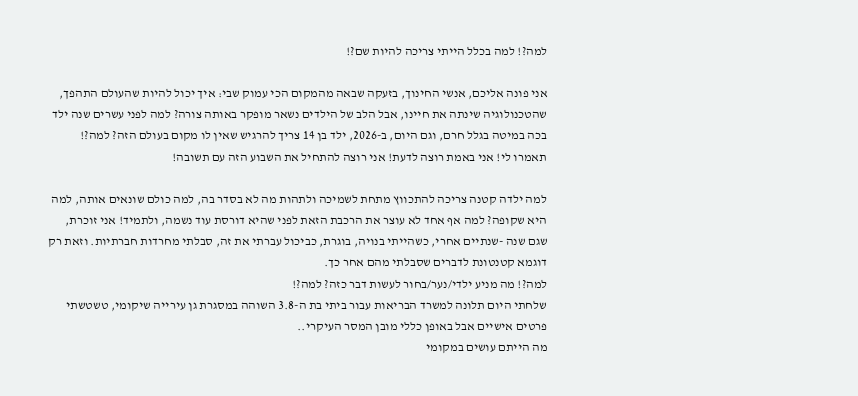למה?! למה בכלל הייתי צריכה להיות שם?!

אני פונה אליכם, אנשי החינוך, בזעקה שבאה מהמקום הכי עמוק שבי: איך יכול להיות שהעולם התהפך, שהטכנולוגיה שינתה את חיינו, אבל הלב של הילדים נשאר מופקר באותה צורה? למה לפני עשרים שנה ילד בכה במיטה בגלל חרם, וגם היום, ב-2026, ילד בן 14 צריך להרגיש שאין לו מקום בעולם הזה? למה?! תאמרו לי! אני באמת רוצה לדעת! אני רוצה להתחיל את השבוע הזה עם תשובה!

למה ילדה קטנה צריכה להתכווץ מתחת לשמיכה ולתהות מה לא בסדר בה, למה כולם שונאים אותה, למה היא שקופה? למה אף אחד לא עוצר את הרכבת הזאת לפני שהיא דורסת עוד נשמה, ולתמיד! אני זוכרת, שגם שנה -שנתיים אחרי, כשהייתי בנויה, בוגרת, כביכול עברתי את זה, סבלתי מחרדות חברתיות. וזאת רק דוגמא קטנטונת לדברים שסבלתי מהם אחר כך.
למה?! מה מניע ילדי/נער/בחור לעשות דבר כזה? למה?!
שלחתי היום תלונה למשרד הבריאות עבור ביתי בת ה-3.8 השוהה במסגרת גן עירייה שיקומי, טשטשתי פרטים אישיים אבל באופן כללי מובן המסר העיקרי..
מה הייתם עושים במקומי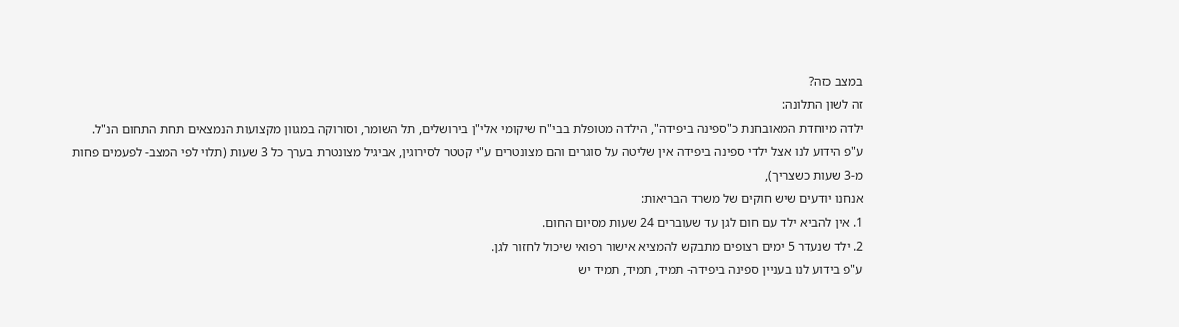במצב כזה?
זה לשון התלונה:
ילדה מיוחדת המאובחנת כ"ספינה ביפידה", הילדה מטופלת בבי"ח שיקומי אלי"ן בירושלים, תל השומר, וסורוקה במגוון מקצועות הנמצאים תחת התחום הנ"ל.
ע"פ הידוע לנו אצל ילדי ספינה ביפידה אין שליטה על סוגרים והם מצונטרים ע"י קטטר לסירוגין, אביגיל מצונטרת בערך כל 3 שעות (תלוי לפי המצב- לפעמים פחות מ-3 שעות כשצריך),
אנחנו יודעים שיש חוקים של משרד הבריאות:
1. אין להביא ילד עם חום לגן עד שעוברים 24 שעות מסיום החום.
2. ילד שנעדר 5 ימים רצופים מתבקש להמציא אישור רפואי שיכול לחזור לגן.
ע"פ בידוע לנו בעניין ספינה ביפידה- תמיד, תמיד, תמיד יש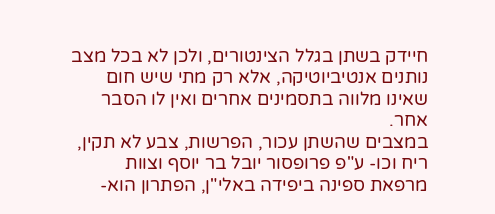חיידק בשתן בגלל הצינטורים, ולכן לא בכל מצב נותנים אנטיביוטיקה, אלא רק מתי שיש חום שאינו מלווה בתסמינים אחרים ואין לו הסבר אחר.
במצבים שהשתן עכור, הפרשות, צבע לא תקין, ריח וכו- ע"פ פרופסור יובל בר יוסף וצוות מרפאת ספינה ביפידה באלי"ן, הפתרון הוא-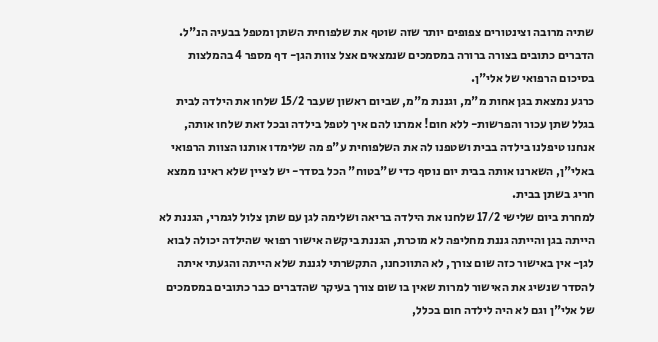שתיה מרובה וצינטורים צפופים יותר שזה שוטף את שלפוחית השתן ומטפל בבעיה הנ"ל.
הדברים כתובים בצורה ברורה במסמכים שנמצאים אצל צוות הגן- דף מספר 4 בהמלצות בסיכום הרפואי של אלי"ן.
כרגע נמצאת בגן אחות מ"מ, וגננת מ"מ, שביום ראשון שעבר 15/2 שלחו את הילדה לבית בגלל שתן עכור והפרשות- ללא חום! אמרנו להם איך לטפל בילדה ובכל זאת שלחו אותה,
אנחנו טיפלנו בילדה בבית ושטפנו לה את השלפוחית ע"פ מה שלימדו אותנו הצוות הרפואי באלי"ן, השארנו אותה בבית יום נוסף כדי ש"בטוח" הכל בסדר- יש לציין שלא ראינו ממצא חריג בשתן בבית.
למחרת ביום שלישי 17/2 שלחנו את הילדה בריאה ושלימה לגן עם שתן צלול לגמרי, הגננת לא הייתה בגן והייתה גננת מחליפה לא מוכרת, הגננת ביקשה אישור רפואי שהילדה יכולה לבוא לגן- אין באישור כזה שום צורך, לא התווכחנו, התקשרתי לגננת שלא הייתה והגעתי איתה להסדר שנשיג את האישור למרות שאין בו שום צורך בעיקר שהדברים כבר כתובים במסמכים של אלי"ן וגם לא היה לילדה חום בכלל,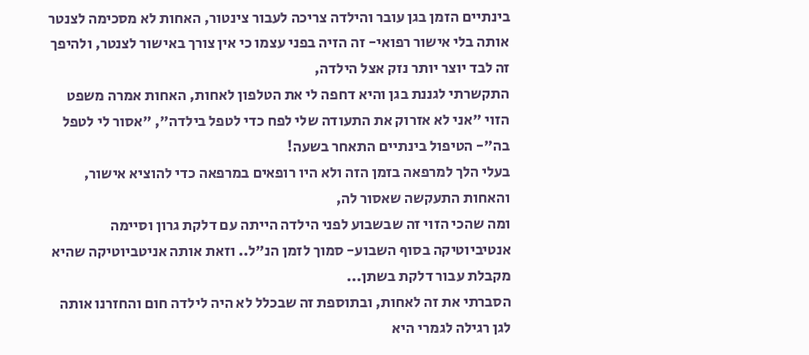בינתיים הזמן בגן עובר והילדה צריכה לעבור צינטור, האחות לא מסכימה לצנטר אותה בלי אישור רפואי- זה הזיה בפני עצמו כי אין צורך באישור לצנטר, ולהיפך זה לבד יוצר יותר נזק אצל הילדה,
התקשרתי לגננת בגן והיא דחפה לי את הטלפון לאחות, האחות אמרה משפט הזוי "אני לא אזרוק את התעודה שלי לפח כדי לטפל בילדה", "אסור לי לטפל בה"- הטיפול בינתיים התאחר בשעה!
בעלי הלך למרפאה בזמן הזה ולא היו רופאים במרפאה כדי להוציא אישור, והאחות התעקשה שאסור לה,
ומה שהכי הזוי זה שבשבוע לפני הילדה הייתה עם דלקת גרון וסיימה אנטיביוטיקה בסוף השבוע- סמוך לזמן הנ"ל.. וזאת אותה אניטביוטיקה שהיא מקבלת עבור דלקת בשתן...
הסברתי את זה לאחות, ובתוספת זה שבכלל לא היה לילדה חום והחזרנו אותה לגן רגילה לגמרי היא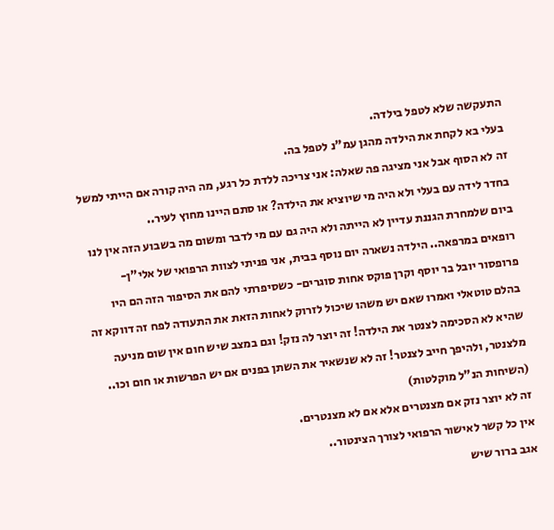התעקשה שלא לטפל בילדה.
בעלי בא לקחת את הילדה מהגן עמ"נ לטפל בה.
זה לא הסוף אבל אני מציגה פה שאלה: אני צריכה ללדת כל רגע, מה היה קורה אם הייתי למשל בחדר לידה עם בעלי ולא היה מי שיוציא את הילדה? או סתם היינו מחוץ לעיר..
ביום שלמחרת הגננת עדיין לא הייתה ולא היה גם עם מי לדבר ומשום מה בשבוע הזה אין לנו רופאים במרפאה.. הילדה נשארה יום נוסף בבית, אני פניתי לצוות הרפואי של אלי"ן- פרופסור יובל בר יוסף וקרן פוקס אחות סוגרים- כשסיפרתי להם את הסיפור הזה הם היו בהלם טוטאלי ואמרו שאם יש משהו שיכול לזרוק לאחות הזאת את התעודה לפח זה דווקא זה שהיא לא הסכימה לצנטר את הילדה! זה יוצר לה נזק! וגם במצב שיש חום אין שום מניעה מלצנטר, ולהיפך חייב לצנטר! זה לא שנשאיר את השתן בפנים אם יש הפרשות או חום וכו.. (השיחות הנ"ל מוקלטות)
זה לא יוצר נזק אם מצנטרים אלא אם לא מצנטרים.
אין כל קשר לאישור הרפואי לצורך הצינטור..
אגב ברור שיש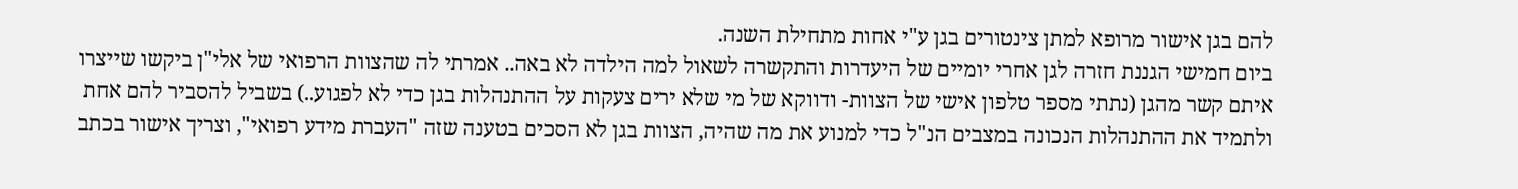להם בגן אישור מרופא למתן צינטורים בגן ע"י אחות מתחילת השנה.
ביום חמישי הגננת חזרה לגן אחרי יומיים של היעדרות והתקשרה לשאול למה הילדה לא באה.. אמרתי לה שהצוות הרפואי של אלי"ן ביקשו שייצרו איתם קשר מהגן (נתתי מספר טלפון אישי של הצוות- ודווקא של מי שלא ירים צעקות על ההתנהלות בגן כדי לא לפגוע..) בשביל להסביר להם אחת ולתמיד את ההתנהלות הנכונה במצבים הנ"ל כדי למנוע את מה שהיה, הצוות בגן לא הסכים בטענה שזה "העברת מידע רפואי", וצריך אישור בכתב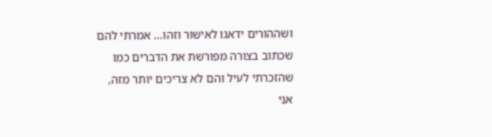ושההורים ידאגו לאישור וזהו... אמרתי להם שכתוב בצורה מפורשת את הדברים כמו שהזכרתי לעיל והם לא צריכים יותר מזה, אני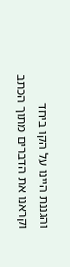והגננת היינו על הקו ביחד וקראנו את הדברים מתוך הכתב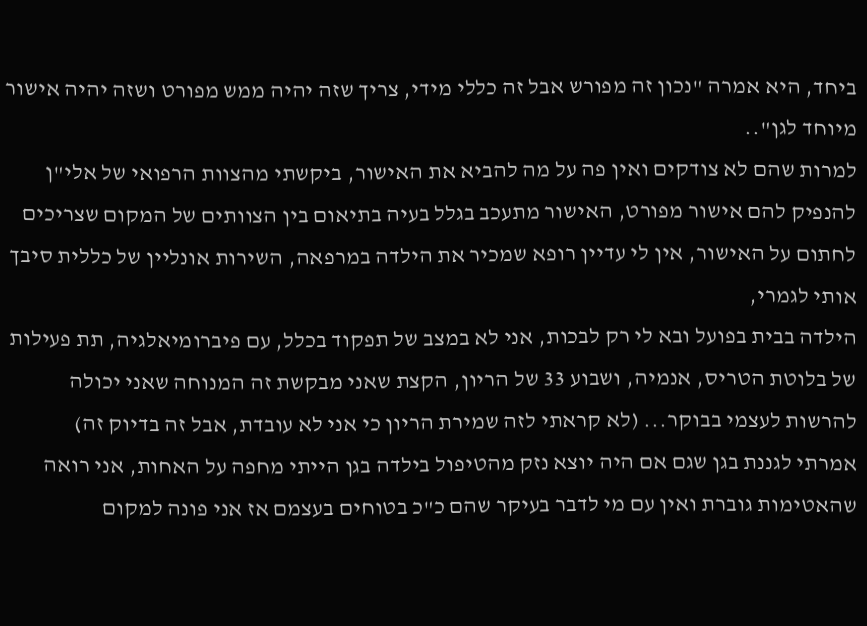ביחד, היא אמרה "נכון זה מפורש אבל זה כללי מידי, צריך שזה יהיה ממש מפורט ושזה יהיה אישור מיוחד לגן"..
למרות שהם לא צודקים ואין פה על מה להביא את האישור, ביקשתי מהצוות הרפואי של אלי"ן להנפיק להם אישור מפורט, האישור מתעכב בגלל בעיה בתיאום בין הצוותים של המקום שצריכים לחתום על האישור, אין לי עדיין רופא שמכיר את הילדה במרפאה, השירות אונליין של כללית סיבך אותי לגמרי,
הילדה בבית בפועל ובא לי רק לבכות, אני לא במצב של תפקוד בכלל, עם פיברומיאלגיה, תת פעילות של בלוטת הטריס, אנמיה, ושבוע 33 של הריון, הקצת שאני מבקשת זה המנוחה שאני יכולה להרשות לעצמי בבוקר... (לא קראתי לזה שמירת הריון כי אני לא עובדת, אבל זה בדיוק זה)
אמרתי לגננת בגן שגם אם היה יוצא נזק מהטיפול בילדה בגן הייתי מחפה על האחות, אני רואה שהאטימות גוברת ואין עם מי לדבר בעיקר שהם כ"כ בטוחים בעצמם אז אני פונה למקום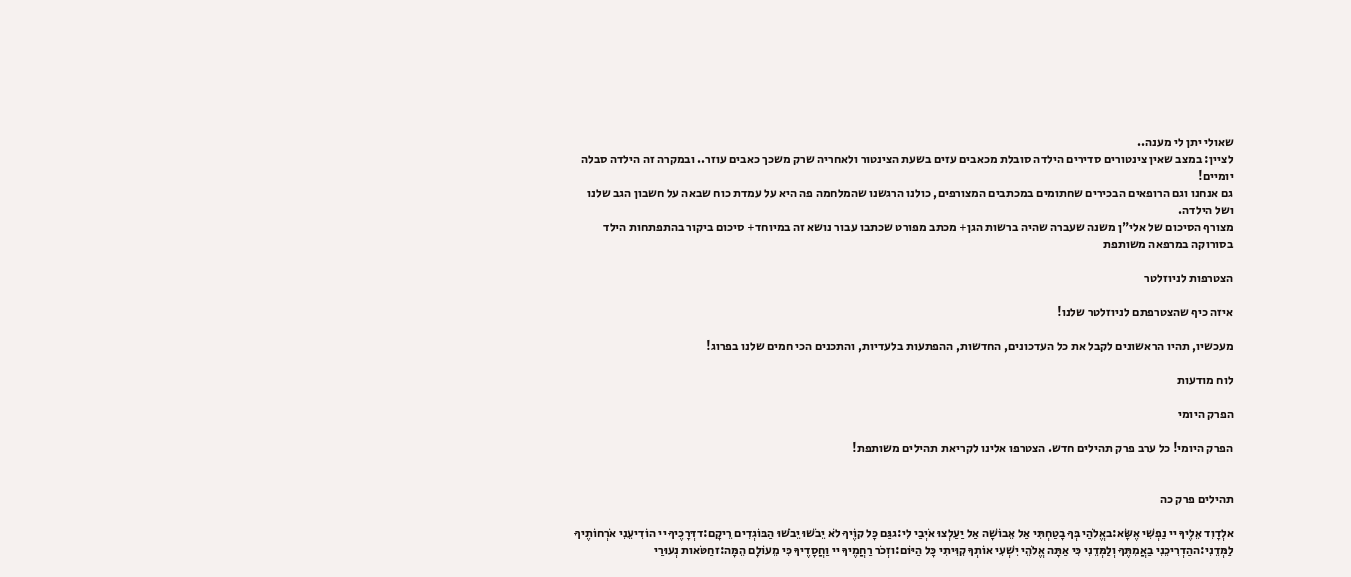שאולי יתן לי מענה..
לציין: במצב שאין צינטורים סדירים הילדה סובלת מכאבים עזים בשעת הצינטור ולאחריה שרק משכך כאבים עוזר.. ובמקרה זה הילדה סבלה יומיים!
גם אנחנו וגם הרופאים הבכירים שחתומים במכתבים המצורפים, כולנו הרגשנו שהמלחמה פה היא על עמדת כוח שבאה על חשבון הגב שלנו ושל הילדה.
מצורף הסיכום של אלי"ן משנה שעברה שהיה ברשות הגן+ מכתב מפורט שכתבו עבור נושא זה במיוחד+ סיכום ביקור בהתפתחות הילד בסורוקה במרפאה משותפת

הצטרפות לניוזלטר

איזה כיף שהצטרפתם לניוזלטר שלנו!

מעכשיו, תהיו הראשונים לקבל את כל העדכונים, החדשות, ההפתעות בלעדיות, והתכנים הכי חמים שלנו בפרוג!

לוח מודעות

הפרק היומי

הפרק היומי! כל ערב פרק תהילים חדש. הצטרפו אלינו לקריאת תהילים משותפת!


תהילים פרק כה

אלְדָוִד אֵלֶיךָ יי נַפְשִׁי אֶשָּׂא:באֱלֹהַי בְּךָ בָטַחְתִּי אַל אֵבוֹשָׁה אַל יַעַלְצוּ אֹיְבַי לִי:גגַּם כָּל קוֶֹיךָ לֹא יֵבֹשׁוּ יֵבֹשׁוּ הַבּוֹגְדִים רֵיקָם:דדְּרָכֶיךָ יי הוֹדִיעֵנִי אֹרְחוֹתֶיךָ לַמְּדֵנִי:ההַדְרִיכֵנִי בַאֲמִתֶּךָ וְלַמְּדֵנִי כִּי אַתָּה אֱלֹהֵי יִשְׁעִי אוֹתְךָ קִוִּיתִי כָּל הַיּוֹם:וזְכֹר רַחֲמֶיךָ יי וַחֲסָדֶיךָ כִּי מֵעוֹלָם הֵמָּה:זחַטֹּאות נְעוּרַי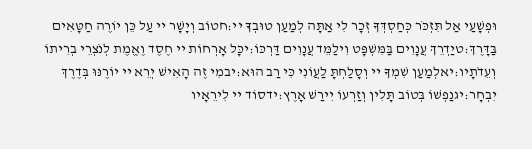וּפְשָׁעַי אַל תִּזְכֹּר כְּחַסְדְּךָ זְכָר לִי אַתָּה לְמַעַן טוּבְךָ יי:חטוֹב וְיָשָׁר יי עַל כֵּן יוֹרֶה חַטָּאִים בַּדָּרֶךְ:טיַדְרֵךְ עֲנָוִים בַּמִּשְׁפָּט וִילַמֵּד עֲנָוִים דַּרְכּוֹ:יכָּל אָרְחוֹת יי חֶסֶד וֶאֱמֶת לְנֹצְרֵי בְרִיתוֹ וְעֵדֹתָיו:יאלְמַעַן שִׁמְךָ יי וְסָלַחְתָּ לַעֲוֹנִי כִּי רַב הוּא:יבמִי זֶה הָאִישׁ יְרֵא יי יוֹרֶנּוּ בְּדֶרֶךְ יִבְחָר:יגנַפְשׁוֹ בְּטוֹב תָּלִין וְזַרְעוֹ יִירַשׁ אָרֶץ:ידסוֹד יי לִירֵאָיו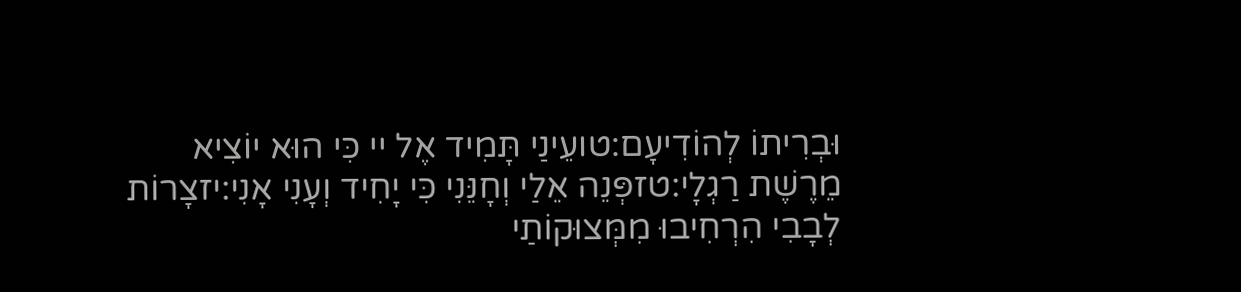וּבְרִיתוֹ לְהוֹדִיעָם:טועֵינַי תָּמִיד אֶל יי כִּי הוּא יוֹצִיא מֵרֶשֶׁת רַגְלָי:טזפְּנֵה אֵלַי וְחָנֵּנִי כִּי יָחִיד וְעָנִי אָנִי:יזצָרוֹת לְבָבִי הִרְחִיבוּ מִמְּצוּקוֹתַי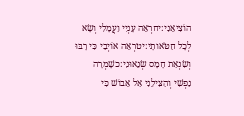הוֹצִיאֵנִי:יחרְאֵה עָנְיִי וַעֲמָלִי וְשָׂא לְכָל חַטֹּאותָי:יטרְאֵה אוֹיְבַי כִּי רָבּוּ וְשִׂנְאַת חָמָס שְׂנֵאוּנִי:כשָׁמְרָה נַפְשִׁי וְהַצִּילֵנִי אַל אֵבוֹשׁ כִּי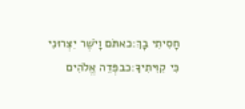חָסִיתִי בָךְ:כאתֹּם וָיֹשֶׁר יִצְּרוּנִי כִּי קִוִּיתִיךָ:כבפְּדֵה אֱלֹהִים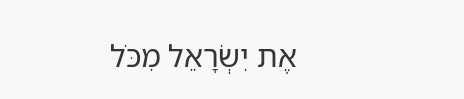אֶת יִשְׂרָאֵל מִכֹּל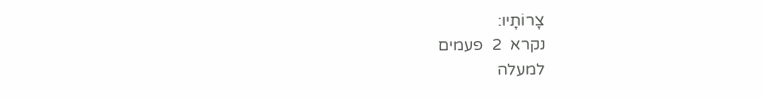צָרוֹתָיו:
נקרא  2  פעמים
למעלה